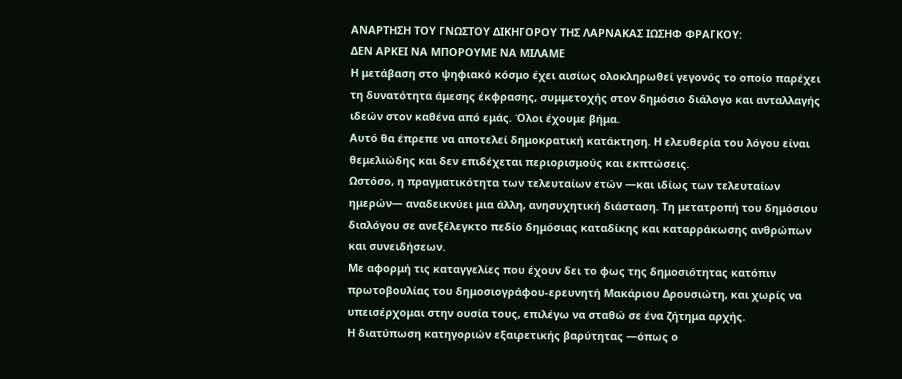ΑΝΑΡΤΗΣΗ ΤΟΥ ΓΝΩΣΤΟΥ ΔΙΚΗΓΟΡΟΥ ΤΗΣ ΛΑΡΝΑΚΑΣ ΙΩΣΗΦ ΦΡΑΓΚΟΥ:
ΔΕΝ ΑΡΚΕΙ ΝΑ ΜΠΟΡΟΥΜΕ ΝΑ ΜΙΛΑΜΕ
Η μετάβαση στο ψηφιακό κόσμο έχει αισίως ολοκληρωθεί γεγονός το οποίο παρέχει τη δυνατότητα άμεσης έκφρασης, συμμετοχής στον δημόσιο διάλογο και ανταλλαγής ιδεών στον καθένα από εμάς. Όλοι έχουμε βήμα.
Αυτό θα έπρεπε να αποτελεί δημοκρατική κατάκτηση. Η ελευθερία του λόγου είναι θεμελιώδης και δεν επιδέχεται περιορισμούς και εκπτώσεις.
Ωστόσο, η πραγματικότητα των τελευταίων ετών —και ιδίως των τελευταίων ημερών— αναδεικνύει μια άλλη, ανησυχητική διάσταση. Τη μετατροπή του δημόσιου διαλόγου σε ανεξέλεγκτο πεδίο δημόσιας καταδίκης και καταρράκωσης ανθρώπων και συνειδήσεων.
Με αφορμή τις καταγγελίες που έχουν δει το φως της δημοσιότητας κατόπιν πρωτοβουλίας του δημοσιογράφου-ερευνητή Μακάριου Δρουσιώτη, και χωρίς να υπεισέρχομαι στην ουσία τους, επιλέγω να σταθώ σε ένα ζήτημα αρχής.
Η διατύπωση κατηγοριών εξαιρετικής βαρύτητας —όπως ο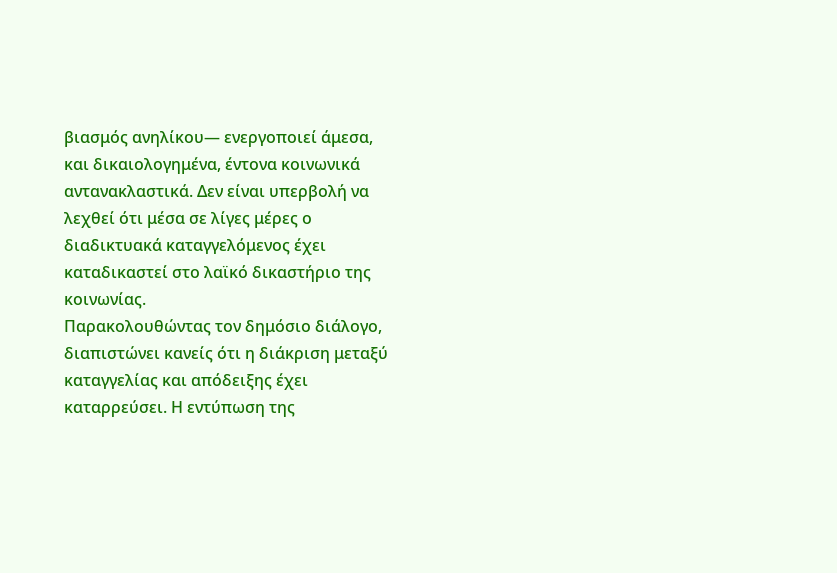βιασμός ανηλίκου— ενεργοποιεί άμεσα, και δικαιολογημένα, έντονα κοινωνικά αντανακλαστικά. Δεν είναι υπερβολή να λεχθεί ότι μέσα σε λίγες μέρες ο διαδικτυακά καταγγελόμενος έχει καταδικαστεί στο λαϊκό δικαστήριο της κοινωνίας.
Παρακολουθώντας τον δημόσιο διάλογο, διαπιστώνει κανείς ότι η διάκριση μεταξύ καταγγελίας και απόδειξης έχει καταρρεύσει. Η εντύπωση της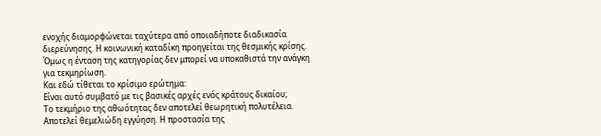ενοχής διαμορφώνεται ταχύτερα από οποιαδήποτε διαδικασία διερεύνησης. Η κοινωνική καταδίκη προηγείται της θεσμικής κρίσης.
Όμως η ένταση της κατηγορίας δεν μπορεί να υποκαθιστά την ανάγκη για τεκμηρίωση.
Και εδώ τίθεται το κρίσιμο ερώτημα:
Είναι αυτό συμβατό με τις βασικές αρχές ενός κράτους δικαίου;
Το τεκμήριο της αθωότητας δεν αποτελεί θεωρητική πολυτέλεια. Αποτελεί θεμελιώδη εγγύηση. Η προστασία της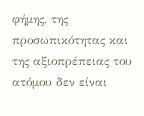φήμης, της προσωπικότητας και της αξιοπρέπειας του ατόμου δεν είναι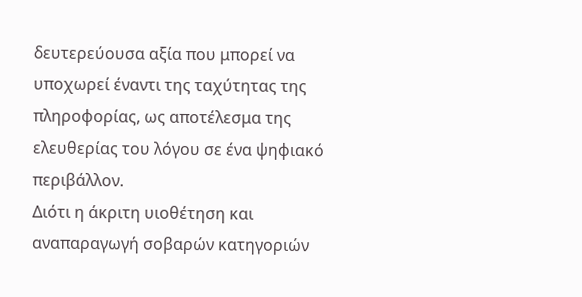δευτερεύουσα αξία που μπορεί να υποχωρεί έναντι της ταχύτητας της πληροφορίας, ως αποτέλεσμα της ελευθερίας του λόγου σε ένα ψηφιακό περιβάλλον.
Διότι η άκριτη υιοθέτηση και αναπαραγωγή σοβαρών κατηγοριών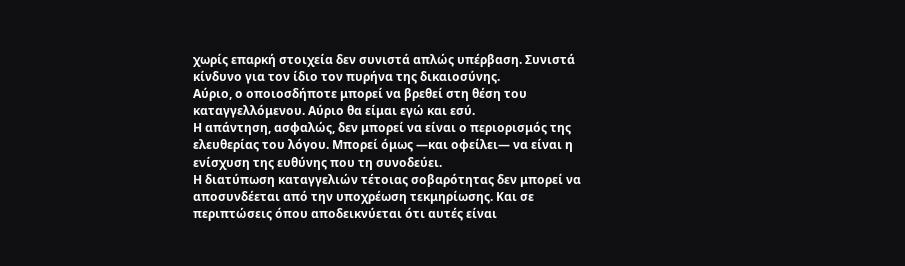χωρίς επαρκή στοιχεία δεν συνιστά απλώς υπέρβαση. Συνιστά κίνδυνο για τον ίδιο τον πυρήνα της δικαιοσύνης.
Αύριο, ο οποιοσδήποτε μπορεί να βρεθεί στη θέση του καταγγελλόμενου. Αύριο θα είμαι εγώ και εσύ.
Η απάντηση, ασφαλώς, δεν μπορεί να είναι ο περιορισμός της ελευθερίας του λόγου. Μπορεί όμως —και οφείλει— να είναι η ενίσχυση της ευθύνης που τη συνοδεύει.
Η διατύπωση καταγγελιών τέτοιας σοβαρότητας δεν μπορεί να αποσυνδέεται από την υποχρέωση τεκμηρίωσης. Και σε περιπτώσεις όπου αποδεικνύεται ότι αυτές είναι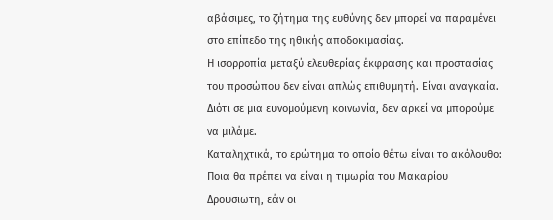αβάσιμες, το ζήτημα της ευθύνης δεν μπορεί να παραμένει στο επίπεδο της ηθικής αποδοκιμασίας.
Η ισορροπία μεταξύ ελευθερίας έκφρασης και προστασίας του προσώπου δεν είναι απλώς επιθυμητή. Είναι αναγκαία.
Διότι σε μια ευνομούμενη κοινωνία, δεν αρκεί να μπορούμε να μιλάμε.
Καταληχτικά, το ερώτημα το οποίο θέτω είναι το ακόλουθο: Ποια θα πρέπει να είναι η τιμωρία του Μακαρίου Δρουσιωτη, εάν οι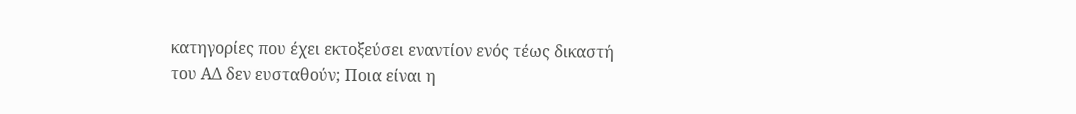κατηγορίες που έχει εκτοξεύσει εναντίον ενός τέως δικαστή του ΑΔ δεν ευσταθούν; Ποια είναι η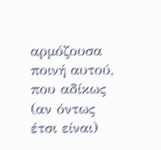αρμόζουσα ποινή αυτού, που αδίκως (αν όντως έτσι είναι)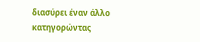διασύρει έναν άλλο κατηγορώντας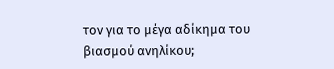τον για το μέγα αδίκημα του βιασμού ανηλίκου;